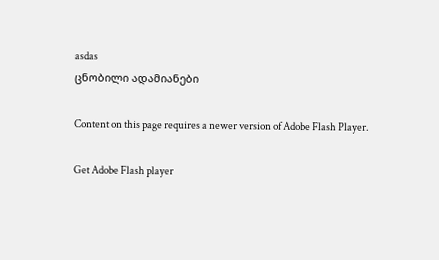asdas
ცნობილი ადამიანები

Content on this page requires a newer version of Adobe Flash Player.

Get Adobe Flash player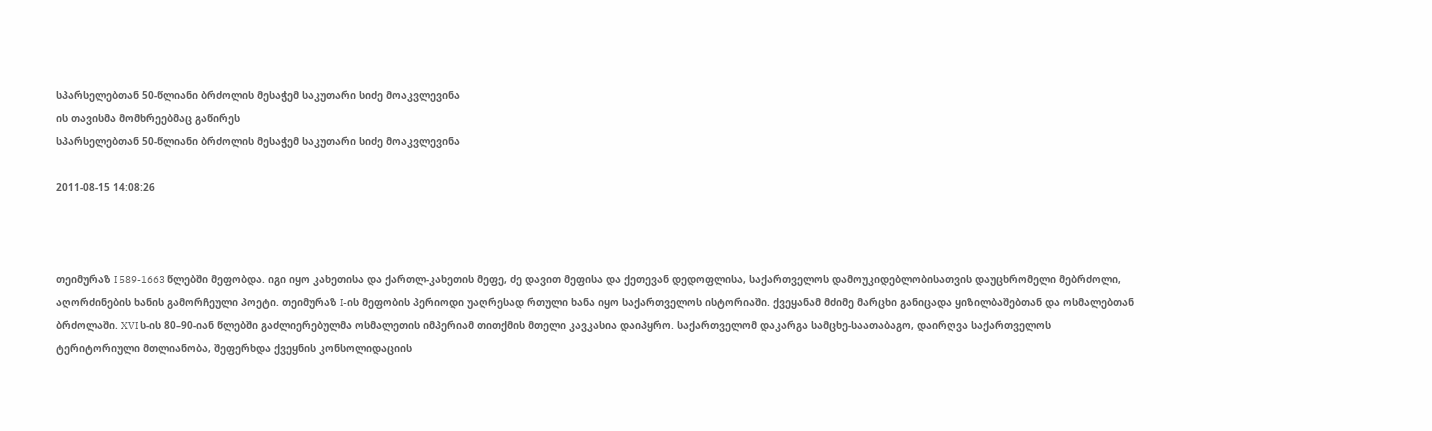სპარსელებთან 50-წლიანი ბრძოლის მესაჭემ საკუთარი სიძე მოაკვლევინა
ის თავისმა მომხრეებმაც გაწირეს
სპარსელებთან 50-წლიანი ბრძოლის მესაჭემ საკუთარი სიძე მოაკვლევინა

2011-08-15 14:08:26



თეიმურაზ I 589-1663 წლებში მეფობდა. იგი იყო კახეთისა და ქართლ-კახეთის მეფე, ძე დავით მეფისა და ქეთევან დედოფლისა, საქართველოს დამოუკიდებლობისათვის დაუცხრომელი მებრძოლი, აღორძინების ხანის გამორჩეული პოეტი. თეიმურაზ I-ის მეფობის პერიოდი უაღრესად რთული ხანა იყო საქართველოს ისტორიაში. ქვეყანამ მძიმე მარცხი განიცადა ყიზილბაშებთან და ოსმალებთან ბრძოლაში. XVI ს-ის 80–90-იან წლებში გაძლიერებულმა ოსმალეთის იმპერიამ თითქმის მთელი კავკასია დაიპყრო. საქართველომ დაკარგა სამცხე-საათაბაგო, დაირღვა საქართველოს ტერიტორიული მთლიანობა, შეფერხდა ქვეყნის კონსოლიდაციის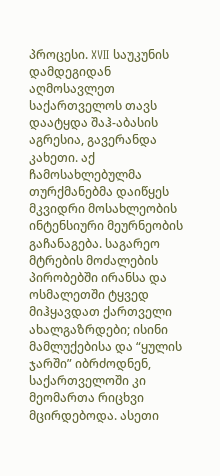პროცესი. XVII საუკუნის დამდეგიდან აღმოსავლეთ საქართველოს თავს დაატყდა შაჰ-აბასის აგრესია, გავერანდა კახეთი. აქ ჩამოსახლებულმა თურქმანებმა დაიწყეს მკვიდრი მოსახლეობის ინტენსიური მეურნეობის გაჩანაგება. საგარეო მტრების მოძალების პირობებში ირანსა და ოსმალეთში ტყვედ მიჰყავდათ ქართველი ახალგაზრდები; ისინი მამლუქებისა და “ყულის ჯარში” იბრძოდნენ, საქართველოში კი მეომართა რიცხვი მცირდებოდა. ასეთი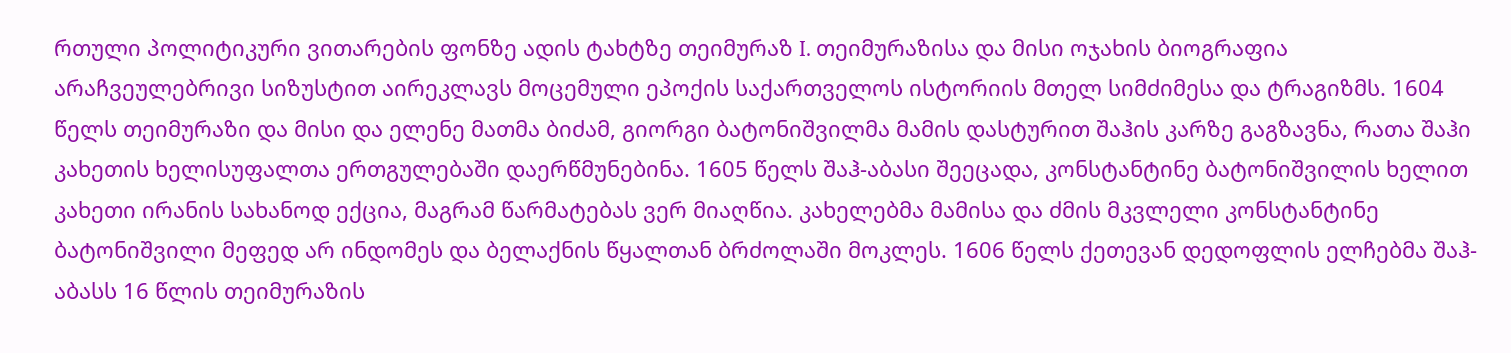რთული პოლიტიკური ვითარების ფონზე ადის ტახტზე თეიმურაზ I. თეიმურაზისა და მისი ოჯახის ბიოგრაფია არაჩვეულებრივი სიზუსტით აირეკლავს მოცემული ეპოქის საქართველოს ისტორიის მთელ სიმძიმესა და ტრაგიზმს. 1604 წელს თეიმურაზი და მისი და ელენე მათმა ბიძამ, გიორგი ბატონიშვილმა მამის დასტურით შაჰის კარზე გაგზავნა, რათა შაჰი კახეთის ხელისუფალთა ერთგულებაში დაერწმუნებინა. 1605 წელს შაჰ-აბასი შეეცადა, კონსტანტინე ბატონიშვილის ხელით კახეთი ირანის სახანოდ ექცია, მაგრამ წარმატებას ვერ მიაღწია. კახელებმა მამისა და ძმის მკვლელი კონსტანტინე ბატონიშვილი მეფედ არ ინდომეს და ბელაქნის წყალთან ბრძოლაში მოკლეს. 1606 წელს ქეთევან დედოფლის ელჩებმა შაჰ-აბასს 16 წლის თეიმურაზის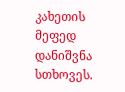კახეთის მეფედ დანიშვნა სთხოვეს.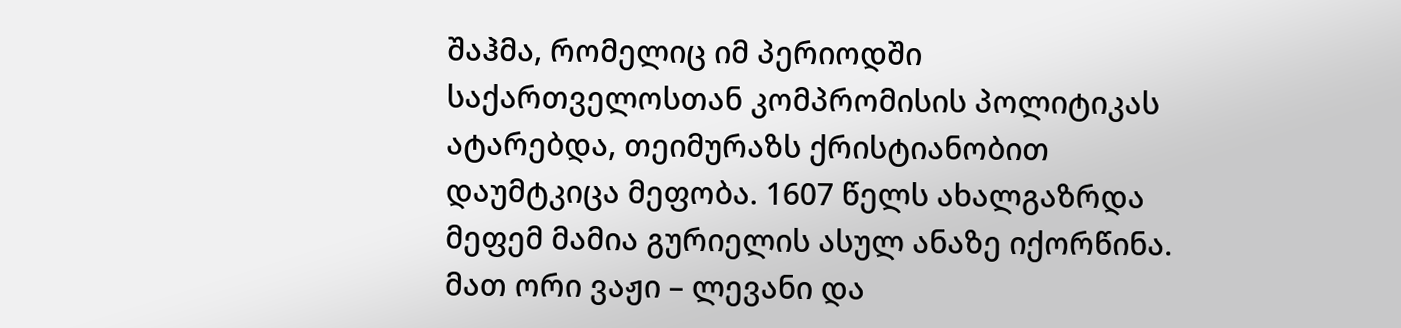შაჰმა, რომელიც იმ პერიოდში საქართველოსთან კომპრომისის პოლიტიკას ატარებდა, თეიმურაზს ქრისტიანობით დაუმტკიცა მეფობა. 1607 წელს ახალგაზრდა მეფემ მამია გურიელის ასულ ანაზე იქორწინა. მათ ორი ვაჟი – ლევანი და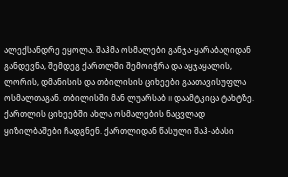ალექსანდრე ეყოლა. შაჰმა ოსმალები განჯა-ყარაბაღიდან განდევნა, შემდეგ ქართლში შემოიჭრა და აყჯაყალის, ლორის, დმანისის და თბილისის ციხეები გაათავისუფლა ოსმალთაგან. თბილისში მან ლუარსაბ II დაამტკიცა ტახტზე. ქართლის ციხეებში ახლა ოსმალების ნაცვლად ყიზილბაშები ჩადგნენ. ქართლიდან წასული შაჰ-აბასი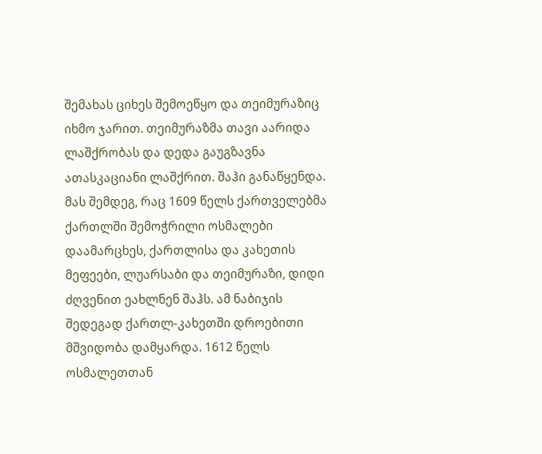შემახას ციხეს შემოეწყო და თეიმურაზიც იხმო ჯარით. თეიმურაზმა თავი აარიდა ლაშქრობას და დედა გაუგზავნა ათასკაციანი ლაშქრით. შაჰი განაწყენდა. მას შემდეგ, რაც 1609 წელს ქართველებმა ქართლში შემოჭრილი ოსმალები დაამარცხეს, ქართლისა და კახეთის მეფეები, ლუარსაბი და თეიმურაზი, დიდი ძღვენით ეახლნენ შაჰს. ამ ნაბიჯის შედეგად ქართლ-კახეთში დროებითი მშვიდობა დამყარდა. 1612 წელს ოსმალეთთან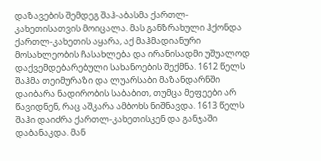დაზავების შემდეგ შაჰ-აბასმა ქართლ-კახეთისათვის მოიცალა. მას განზრახული ჰქონდა ქართლ-კახეთის აყარა, აქ მაჰმადიანური მოსახლეობის ჩასახლება და ირანისადმი უშუალოდ დაქვემდებარებული სახანოების შექმნა. 1612 წელს შაჰმა თეიმურაზი და ლუარსაბი მაზანდარნში დაიბარა ნადირობის საბაბით, თუმცა მეფეები არ წავიდნენ, რაც აშკარა ამბოხს ნიშნავდა. 1613 წელს შაჰი დაიძრა ქართლ-კახეთისკენ და განჯაში დაბანაკდა. მან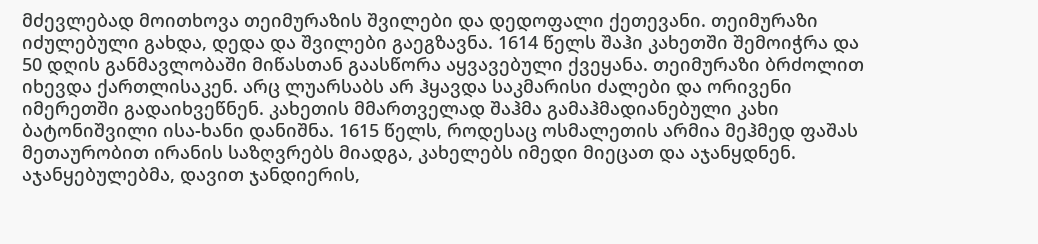მძევლებად მოითხოვა თეიმურაზის შვილები და დედოფალი ქეთევანი. თეიმურაზი იძულებული გახდა, დედა და შვილები გაეგზავნა. 1614 წელს შაჰი კახეთში შემოიჭრა და 50 დღის განმავლობაში მიწასთან გაასწორა აყვავებული ქვეყანა. თეიმურაზი ბრძოლით იხევდა ქართლისაკენ. არც ლუარსაბს არ ჰყავდა საკმარისი ძალები და ორივენი იმერეთში გადაიხვეწნენ. კახეთის მმართველად შაჰმა გამაჰმადიანებული კახი ბატონიშვილი ისა-ხანი დანიშნა. 1615 წელს, როდესაც ოსმალეთის არმია მეჰმედ ფაშას მეთაურობით ირანის საზღვრებს მიადგა, კახელებს იმედი მიეცათ და აჯანყდნენ. აჯანყებულებმა, დავით ჯანდიერის,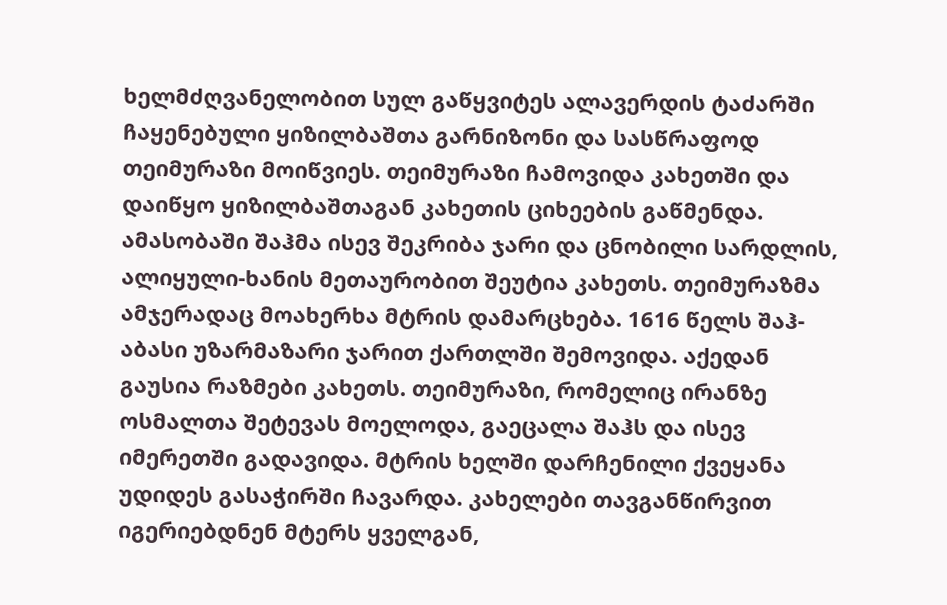ხელმძღვანელობით სულ გაწყვიტეს ალავერდის ტაძარში ჩაყენებული ყიზილბაშთა გარნიზონი და სასწრაფოდ თეიმურაზი მოიწვიეს. თეიმურაზი ჩამოვიდა კახეთში და დაიწყო ყიზილბაშთაგან კახეთის ციხეების გაწმენდა. ამასობაში შაჰმა ისევ შეკრიბა ჯარი და ცნობილი სარდლის, ალიყული-ხანის მეთაურობით შეუტია კახეთს. თეიმურაზმა ამჯერადაც მოახერხა მტრის დამარცხება. 1616 წელს შაჰ-აბასი უზარმაზარი ჯარით ქართლში შემოვიდა. აქედან გაუსია რაზმები კახეთს. თეიმურაზი, რომელიც ირანზე ოსმალთა შეტევას მოელოდა, გაეცალა შაჰს და ისევ იმერეთში გადავიდა. მტრის ხელში დარჩენილი ქვეყანა უდიდეს გასაჭირში ჩავარდა. კახელები თავგანწირვით იგერიებდნენ მტერს ყველგან,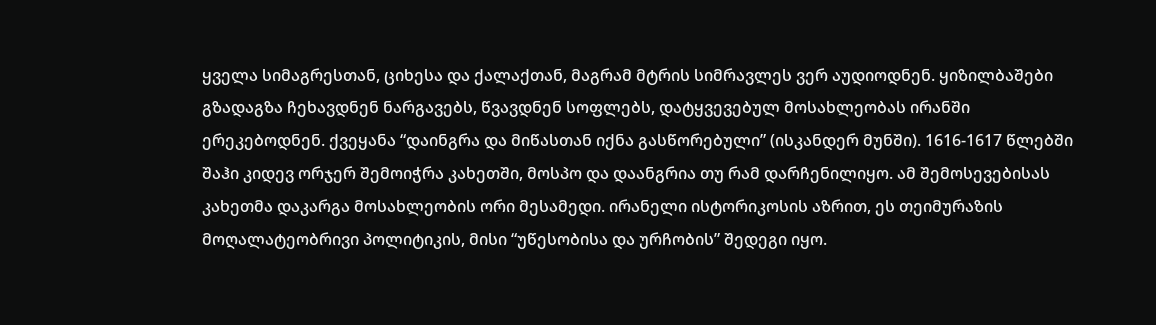ყველა სიმაგრესთან, ციხესა და ქალაქთან, მაგრამ მტრის სიმრავლეს ვერ აუდიოდნენ. ყიზილბაშები გზადაგზა ჩეხავდნენ ნარგავებს, წვავდნენ სოფლებს, დატყვევებულ მოსახლეობას ირანში ერეკებოდნენ. ქვეყანა “დაინგრა და მიწასთან იქნა გასწორებული” (ისკანდერ მუნში). 1616-1617 წლებში შაჰი კიდევ ორჯერ შემოიჭრა კახეთში, მოსპო და დაანგრია თუ რამ დარჩენილიყო. ამ შემოსევებისას კახეთმა დაკარგა მოსახლეობის ორი მესამედი. ირანელი ისტორიკოსის აზრით, ეს თეიმურაზის მოღალატეობრივი პოლიტიკის, მისი “უწესობისა და ურჩობის” შედეგი იყო.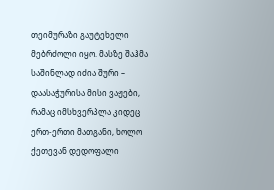თეიმურაზი გაუტეხელი მებრძოლი იყო. მასზე შაჰმა საშინლად იძია შური – დაასაჭურისა მისი ვაჟები, რამაც იმსხვერპლა კიდეც ერთ-ერთი მათგანი, ხოლო ქეთევან დედოფალი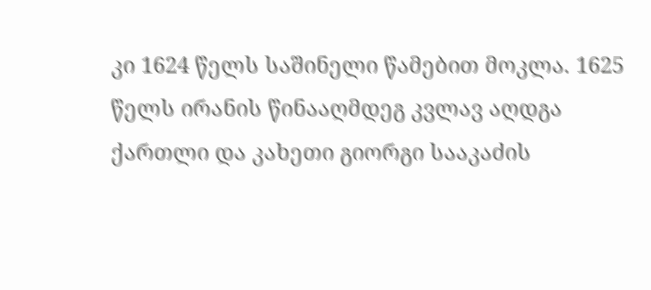კი 1624 წელს საშინელი წამებით მოკლა. 1625 წელს ირანის წინააღმდეგ კვლავ აღდგა ქართლი და კახეთი გიორგი სააკაძის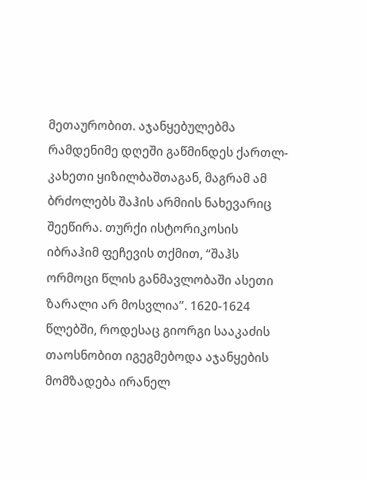მეთაურობით. აჯანყებულებმა რამდენიმე დღეში გაწმინდეს ქართლ-კახეთი ყიზილბაშთაგან, მაგრამ ამ ბრძოლებს შაჰის არმიის ნახევარიც შეეწირა. თურქი ისტორიკოსის იბრაჰიმ ფეჩევის თქმით, “შაჰს ორმოცი წლის განმავლობაში ასეთი ზარალი არ მოსვლია”. 1620-1624 წლებში, როდესაც გიორგი სააკაძის თაოსნობით იგეგმებოდა აჯანყების მომზადება ირანელ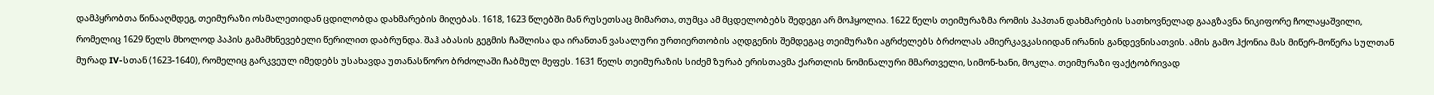დამპყრობთა წინააღმდეგ, თეიმურაზი ოსმალეთიდან ცდილობდა დახმარების მიღებას. 1618, 1623 წლებში მან რუსეთსაც მიმართა, თუმცა ამ მცდელობებს შედეგი არ მოჰყოლია. 1622 წელს თეიმურაზმა რომის პაპთან დახმარების სათხოვნელად გააგზავნა ნიკიფორე ჩოლაყაშვილი, რომელიც 1629 წელს მხოლოდ პაპის გამამხნევებელი წერილით დაბრუნდა. შაჰ აბასის გეგმის ჩაშლისა და ირანთან ვასალური ურთიერთობის აღდგენის შემდეგაც თეიმურაზი აგრძელებს ბრძოლას ამიერკავკასიიდან ირანის განდევნისათვის. ამის გამო ჰქონია მას მიწერ-მოწერა სულთან მურად IV-სთან (1623-1640), რომელიც გარკვეულ იმედებს უსახავდა უთანასწორო ბრძოლაში ჩაბმულ მეფეს. 1631 წელს თეიმურაზის სიძემ ზურაბ ერისთავმა ქართლის ნომინალური მმართველი, სიმონ-ხანი, მოკლა. თეიმურაზი ფაქტობრივად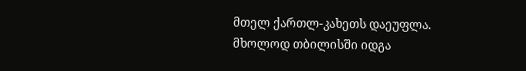მთელ ქართლ-კახეთს დაეუფლა. მხოლოდ თბილისში იდგა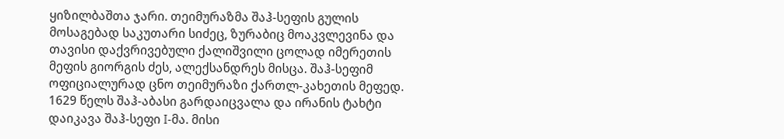ყიზილბაშთა ჯარი. თეიმურაზმა შაჰ-სეფის გულის მოსაგებად საკუთარი სიძეც, ზურაბიც მოაკვლევინა და თავისი დაქვრივებული ქალიშვილი ცოლად იმერეთის მეფის გიორგის ძეს, ალექსანდრეს მისცა. შაჰ-სეფიმ ოფიციალურად ცნო თეიმურაზი ქართლ-კახეთის მეფედ. 1629 წელს შაჰ-აბასი გარდაიცვალა და ირანის ტახტი დაიკავა შაჰ-სეფი I-მა. მისი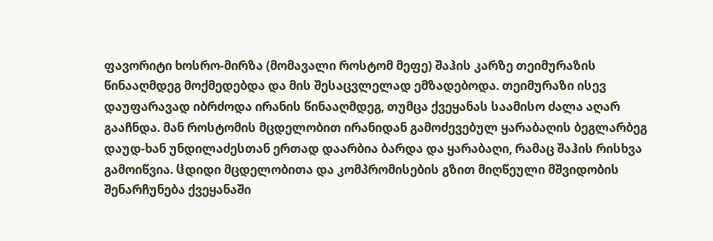ფავორიტი ხოსრო-მირზა (მომავალი როსტომ მეფე) შაჰის კარზე თეიმურაზის წინააღმდეგ მოქმედებდა და მის შესაცვლელად ემზადებოდა. თეიმურაზი ისევ დაუფარავად იბრძოდა ირანის წინააღმდეგ, თუმცა ქვეყანას საამისო ძალა აღარ გააჩნდა. მან როსტომის მცდელობით ირანიდან გამოძევებულ ყარაბაღის ბეგლარბეგ დაუდ-ხან უნდილაძესთან ერთად დაარბია ბარდა და ყარაბაღი, რამაც შაჰის რისხვა გამოიწვია. ჱდიდი მცდელობითა და კომპრომისების გზით მიღწეული მშვიდობის შენარჩუნება ქვეყანაში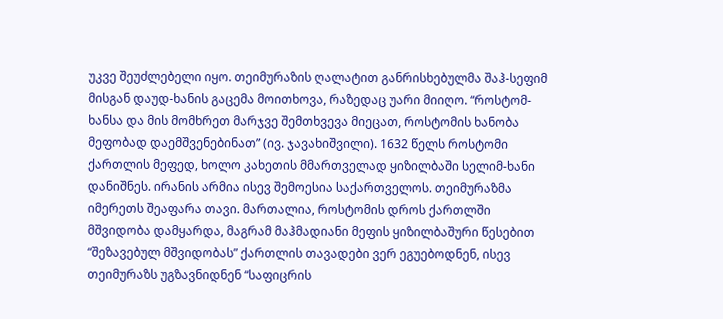უკვე შეუძლებელი იყო. თეიმურაზის ღალატით განრისხებულმა შაჰ-სეფიმ მისგან დაუდ-ხანის გაცემა მოითხოვა, რაზედაც უარი მიიღო. “როსტომ-ხანსა და მის მომხრეთ მარჯვე შემთხვევა მიეცათ, როსტომის ხანობა მეფობად დაემშვენებინათ” (ივ. ჯავახიშვილი). 1632 წელს როსტომი ქართლის მეფედ, ხოლო კახეთის მმართველად ყიზილბაში სელიმ-ხანი დანიშნეს. ირანის არმია ისევ შემოესია საქართველოს. თეიმურაზმა იმერეთს შეაფარა თავი. მართალია, როსტომის დროს ქართლში მშვიდობა დამყარდა, მაგრამ მაჰმადიანი მეფის ყიზილბაშური წესებით “შეზავებულ მშვიდობას” ქართლის თავადები ვერ ეგუებოდნენ, ისევ თეიმურაზს უგზავნიდნენ “საფიცრის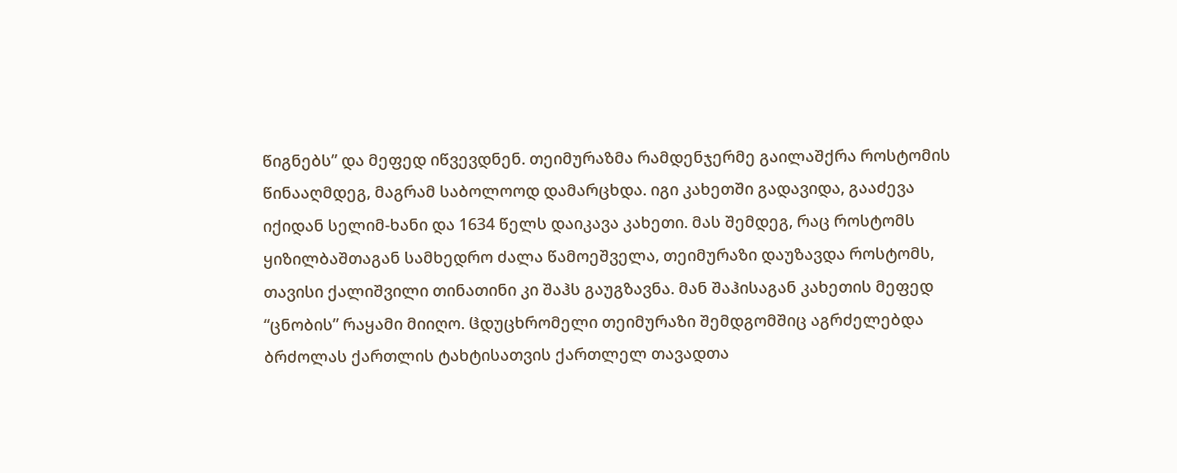წიგნებს” და მეფედ იწვევდნენ. თეიმურაზმა რამდენჯერმე გაილაშქრა როსტომის წინააღმდეგ, მაგრამ საბოლოოდ დამარცხდა. იგი კახეთში გადავიდა, გააძევა იქიდან სელიმ-ხანი და 1634 წელს დაიკავა კახეთი. მას შემდეგ, რაც როსტომს ყიზილბაშთაგან სამხედრო ძალა წამოეშველა, თეიმურაზი დაუზავდა როსტომს, თავისი ქალიშვილი თინათინი კი შაჰს გაუგზავნა. მან შაჰისაგან კახეთის მეფედ “ცნობის” რაყამი მიიღო. ჱდუცხრომელი თეიმურაზი შემდგომშიც აგრძელებდა ბრძოლას ქართლის ტახტისათვის ქართლელ თავადთა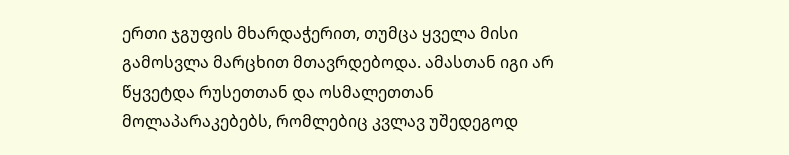ერთი ჯგუფის მხარდაჭერით, თუმცა ყველა მისი გამოსვლა მარცხით მთავრდებოდა. ამასთან იგი არ წყვეტდა რუსეთთან და ოსმალეთთან მოლაპარაკებებს, რომლებიც კვლავ უშედეგოდ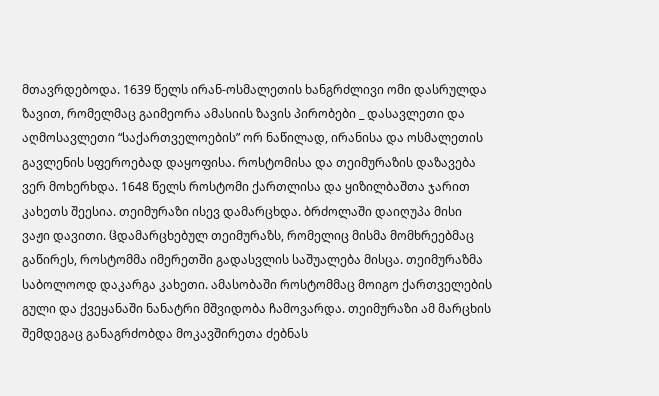მთავრდებოდა. 1639 წელს ირან-ოსმალეთის ხანგრძლივი ომი დასრულდა ზავით, რომელმაც გაიმეორა ამასიის ზავის პირობები _ დასავლეთი და აღმოსავლეთი “საქართველოების” ორ ნაწილად, ირანისა და ოსმალეთის გავლენის სფეროებად დაყოფისა. როსტომისა და თეიმურაზის დაზავება ვერ მოხერხდა. 1648 წელს როსტომი ქართლისა და ყიზილბაშთა ჯარით კახეთს შეესია. თეიმურაზი ისევ დამარცხდა. ბრძოლაში დაიღუპა მისი ვაჟი დავითი. ჱდამარცხებულ თეიმურაზს, რომელიც მისმა მომხრეებმაც გაწირეს, როსტომმა იმერეთში გადასვლის საშუალება მისცა. თეიმურაზმა საბოლოოდ დაკარგა კახეთი. ამასობაში როსტომმაც მოიგო ქართველების გული და ქვეყანაში ნანატრი მშვიდობა ჩამოვარდა. თეიმურაზი ამ მარცხის შემდეგაც განაგრძობდა მოკავშირეთა ძებნას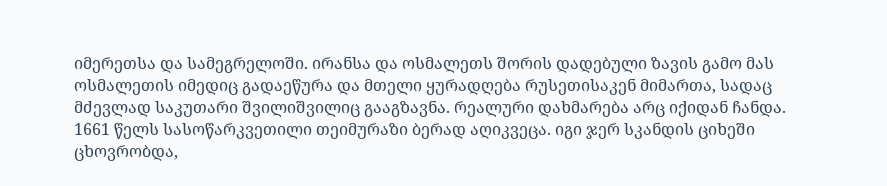იმერეთსა და სამეგრელოში. ირანსა და ოსმალეთს შორის დადებული ზავის გამო მას ოსმალეთის იმედიც გადაეწურა და მთელი ყურადღება რუსეთისაკენ მიმართა, სადაც მძევლად საკუთარი შვილიშვილიც გააგზავნა. რეალური დახმარება არც იქიდან ჩანდა. 1661 წელს სასოწარკვეთილი თეიმურაზი ბერად აღიკვეცა. იგი ჯერ სკანდის ციხეში ცხოვრობდა,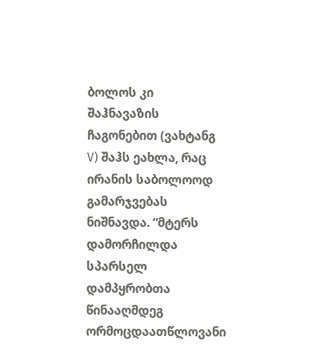ბოლოს კი შაჰნავაზის ჩაგონებით (ვახტანგ V) შაჰს ეახლა, რაც ირანის საბოლოოდ გამარჯვებას ნიშნავდა. “მტერს დამორჩილდა სპარსელ დამპყრობთა წინააღმდეგ ორმოცდაათწლოვანი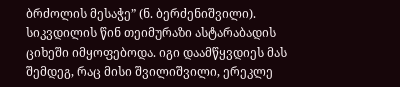ბრძოლის მესაჭე” (ნ. ბერძენიშვილი). სიკვდილის წინ თეიმურაზი ასტარაბადის ციხეში იმყოფებოდა. იგი დაამწყვდიეს მას შემდეგ, რაც მისი შვილიშვილი, ერეკლე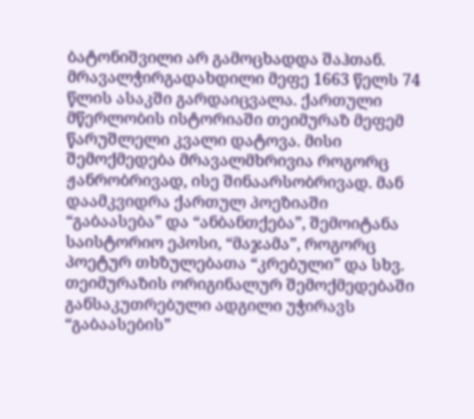ბატონიშვილი არ გამოცხადდა შაჰთან. მრავალჭირგადახდილი მეფე 1663 წელს 74 წლის ასაკში გარდაიცვალა. ქართული მწერლობის ისტორიაში თეიმურაზ მეფემ წარუშლელი კვალი დატოვა. მისი შემოქმედება მრავალმხრივია როგორც ჟანრობრივად, ისე შინაარსობრივად. მან დაამკვიდრა ქართულ პოეზიაში “გაბაასება” და “ანბანთქება”, შემოიტანა საისტორიო ეპოსი, “მაჯამა”, როგორც პოეტურ თხზულებათა “კრებული” და სხვ. თეიმურაზის ორიგინალურ შემოქმედებაში განსაკუთრებული ადგილი უჭირავს “გაბაასების”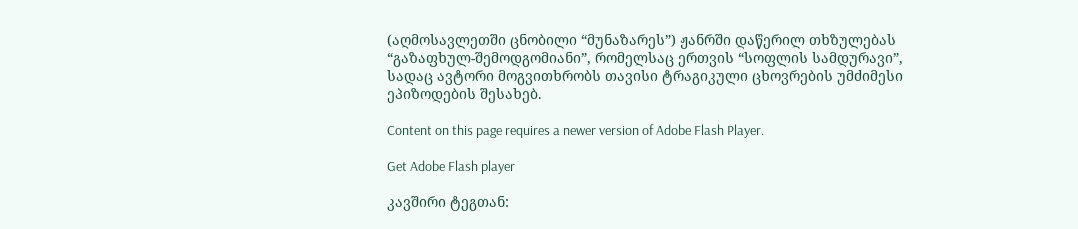(აღმოსავლეთში ცნობილი “მუნაზარეს”) ჟანრში დაწერილ თხზულებას “გაზაფხულ-შემოდგომიანი”, რომელსაც ერთვის “სოფლის სამდურავი”, სადაც ავტორი მოგვითხრობს თავისი ტრაგიკული ცხოვრების უმძიმესი ეპიზოდების შესახებ.

Content on this page requires a newer version of Adobe Flash Player.

Get Adobe Flash player

კავშირი ტეგთან: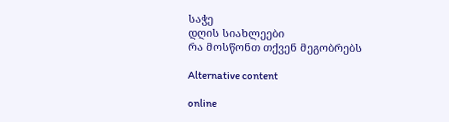საჭე
დღის სიახლეები
რა მოსწონთ თქვენ მეგობრებს

Alternative content

online